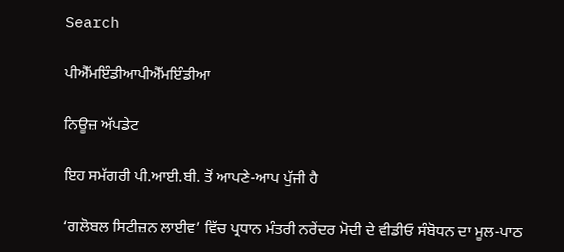Search

ਪੀਐੱਮਇੰਡੀਆਪੀਐੱਮਇੰਡੀਆ

ਨਿਊਜ਼ ਅੱਪਡੇਟ

ਇਹ ਸਮੱਗਰੀ ਪੀ.ਆਈ.ਬੀ. ਤੋਂ ਆਪਣੇ-ਆਪ ਪੁੱਜੀ ਹੈ

‘ਗਲੋਬਲ ਸਿਟੀਜ਼ਨ ਲਾਈਵ’ ਵਿੱਚ ਪ੍ਰਧਾਨ ਮੰਤਰੀ ਨਰੇਂਦਰ ਮੋਦੀ ਦੇ ਵੀਡੀਓ ਸੰਬੋਧਨ ਦਾ ਮੂਲ-ਪਾਠ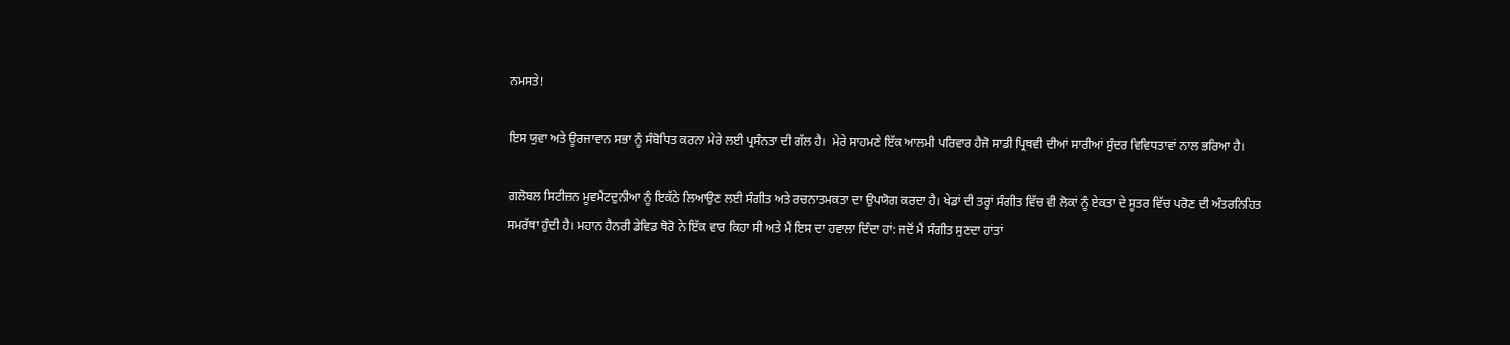ਨਮਸਤੇ!

ਇਸ ਯੁਵਾ ਅਤੇ ਊਰਜਾਵਾਨ ਸਭਾ ਨੂੰ ਸੰਬੋਧਿਤ ਕਰਨਾ ਮੇਰੇ ਲਈ ਪ੍ਰਸੰਨਤਾ ਦੀ ਗੱਲ ਹੈ।  ਮੇਰੇ ਸਾਹਮਣੇ ਇੱਕ ਆਲਮੀ ਪਰਿਵਾਰ ਹੈਜੋ ਸਾਡੀ ਪ੍ਰਿਥਵੀ ਦੀਆਂ ਸਾਰੀਆਂ ਸੁੰਦਰ ਵਿਵਿਧਤਾਵਾਂ ਨਾਲ ਭਰਿਆ ਹੈ।

ਗਲੋਬਲ ਸਿਟੀਜ਼ਨ ਮੂਵਮੈਂਟਦੁਨੀਆ ਨੂੰ ਇਕੱਠੇ ਲਿਆਉਣ ਲਈ ਸੰਗੀਤ ਅਤੇ ਰਚਨਾਤਮਕਤਾ ਦਾ ਉਪਯੋਗ ਕਰਦਾ ਹੈ। ਖੇਡਾਂ ਦੀ ਤਰ੍ਹਾਂ ਸੰਗੀਤ ਵਿੱਚ ਵੀ ਲੋਕਾਂ ਨੂੰ ਏਕਤਾ ਦੇ ਸੂਤਰ ਵਿੱਚ ਪਰੋਣ ਦੀ ਅੰਤਰਨਿਹਿਤ ਸਮਰੱਥਾ ਹੁੰਦੀ ਹੈ। ਮਹਾਨ ਹੈਨਰੀ ਡੇਵਿਡ ਥੋਰੋ ਨੇ ਇੱਕ ਵਾਰ ਕਿਹਾ ਸੀ ਅਤੇ ਮੈਂ ਇਸ ਦਾ ਹਵਾਲਾ ਦਿੰਦਾ ਹਾਂ: ਜਦੋਂ ਮੈਂ ਸੰਗੀਤ ਸੁਣਦਾ ਹਾਂਤਾਂ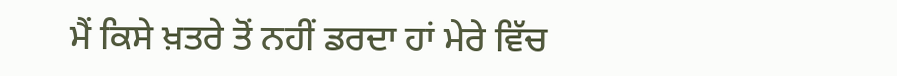ਮੈਂ ਕਿਸੇ ਖ਼ਤਰੇ ਤੋਂ ਨਹੀਂ ਡਰਦਾ ਹਾਂ ਮੇਰੇ ਵਿੱਚ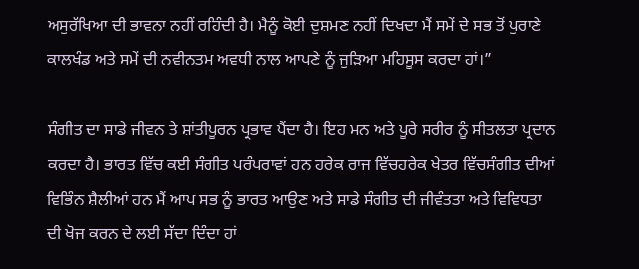ਅਸੁਰੱਖਿਆ ਦੀ ਭਾਵਨਾ ਨਹੀਂ ਰਹਿੰਦੀ ਹੈ। ਮੈਨੂੰ ਕੋਈ ਦੁਸ਼ਮਣ ਨਹੀਂ ਦਿਖਦਾ ਮੈਂ ਸਮੇਂ ਦੇ ਸਭ ਤੋਂ ਪੁਰਾਣੇ ਕਾਲਖੰਡ ਅਤੇ ਸਮੇਂ ਦੀ ਨਵੀਨਤਮ ਅਵਧੀ ਨਾਲ ਆਪਣੇ ਨੂੰ ਜੁੜਿਆ ਮਹਿਸੂਸ ਕਰਦਾ ਹਾਂ।”

ਸੰਗੀਤ ਦਾ ਸਾਡੇ ਜੀਵਨ ਤੇ ਸ਼ਾਂਤੀਪੂਰਨ ਪ੍ਰਭਾਵ ਪੈਂਦਾ ਹੈ। ਇਹ ਮਨ ਅਤੇ ਪੂਰੇ ਸਰੀਰ ਨੂੰ ਸੀਤਲਤਾ ਪ੍ਰਦਾਨ ਕਰਦਾ ਹੈ। ਭਾਰਤ ਵਿੱਚ ਕਈ ਸੰਗੀਤ ਪਰੰਪਰਾਵਾਂ ਹਨ ਹਰੇਕ ਰਾਜ ਵਿੱਚਹਰੇਕ ਖੇਤਰ ਵਿੱਚਸੰਗੀਤ ਦੀਆਂ ਵਿਭਿੰਨ ਸ਼ੈਲੀਆਂ ਹਨ ਮੈਂ ਆਪ ਸਭ ਨੂੰ ਭਾਰਤ ਆਉਣ ਅਤੇ ਸਾਡੇ ਸੰਗੀਤ ਦੀ ਜੀਵੰਤਤਾ ਅਤੇ ਵਿਵਿਧਤਾ ਦੀ ਖੋਜ ਕਰਨ ਦੇ ਲਈ ਸੱਦਾ ਦਿੰਦਾ ਹਾਂ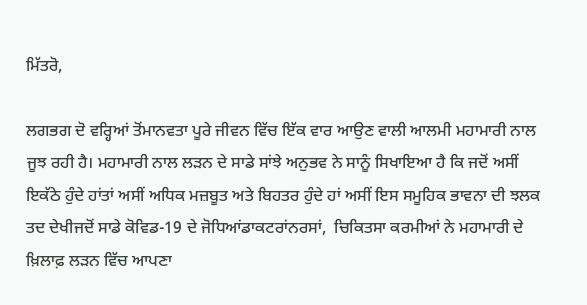ਮਿੱਤਰੋ,

ਲਗਭਗ ਦੋ ਵਰ੍ਹਿਆਂ ਤੋਂਮਾਨਵਤਾ ਪੂਰੇ ਜੀਵਨ ਵਿੱਚ ਇੱਕ ਵਾਰ ਆਉਣ ਵਾਲੀ ਆਲਮੀ ਮਹਾਮਾਰੀ ਨਾਲ ਜੂਝ ਰਹੀ ਹੈ। ਮਹਾਮਾਰੀ ਨਾਲ ਲੜਨ ਦੇ ਸਾਡੇ ਸਾਂਝੇ ਅਨੁਭਵ ਨੇ ਸਾਨੂੰ ਸਿਖਾਇਆ ਹੈ ਕਿ ਜਦੋਂ ਅਸੀਂ ਇਕੱਠੇ ਹੁੰਦੇ ਹਾਂਤਾਂ ਅਸੀਂ ਅਧਿਕ ਮਜ਼ਬੂਤ ਅਤੇ ਬਿਹਤਰ ਹੁੰਦੇ ਹਾਂ ਅਸੀਂ ਇਸ ਸਮੂਹਿਕ ਭਾਵਨਾ ਦੀ ਝਲਕ ਤਦ ਦੇਖੀਜਦੋਂ ਸਾਡੇ ਕੋਵਿਡ-19 ਦੇ ਜੋਧਿਆਂਡਾਕਟਰਾਂਨਰਸਾਂ,  ਚਿਕਿਤਸਾ ਕਰਮੀਆਂ ਨੇ ਮਹਾਮਾਰੀ ਦੇ ਖ਼ਿਲਾਫ਼ ਲੜਨ ਵਿੱਚ ਆਪਣਾ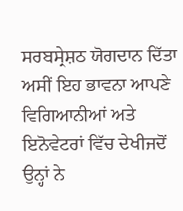ਸਰਬਸ੍ਰੇਸ਼ਠ ਯੋਗਦਾਨ ਦਿੱਤਾ ਅਸੀਂ ਇਹ ਭਾਵਨਾ ਆਪਣੇ ਵਿਗਿਆਨੀਆਂ ਅਤੇ ਇਨੋਵੇਟਰਾਂ ਵਿੱਚ ਦੇਖੀਜਦੋਂ ਉਨ੍ਹਾਂ ਨੇ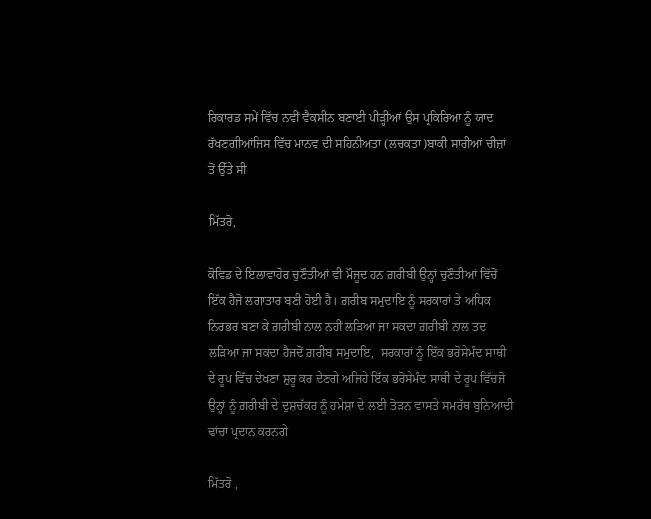ਰਿਕਾਰਡ ਸਮੇਂ ਵਿੱਚ ਨਵੀਂ ਵੈਕਸੀਨ ਬਣਾਈ ਪੀੜ੍ਹੀਆਂ ਉਸ ਪ੍ਰਕਿਰਿਆ ਨੂੰ ਯਾਦ ਰੱਖਣਗੀਆਂਜਿਸ ਵਿੱਚ ਮਾਨਵ ਦੀ ਸਹਿਨੀਅਤਾ (ਲਚਕਤਾ)ਬਾਕੀ ਸਾਰੀਆਂ ਚੀਜ਼ਾਂ ਤੋਂ ਉੱਤੇ ਸੀ

ਮਿੱਤਰੋ,

ਕੋਵਿਡ ਦੇ ਇਲਾਵਾਹੋਰ ਚੁਣੌਤੀਆਂ ਵੀ ਮੌਜੂਦ ਹਨ ਗ਼ਰੀਬੀ ਉਨ੍ਹਾਂ ਚੁਣੌਤੀਆਂ ਵਿੱਚੋਂ ਇੱਕ ਹੈਜੋ ਲਗਾਤਾਰ ਬਣੀ ਹੋਈ ਹੈ। ਗ਼ਰੀਬ ਸਮੁਦਾਇ ਨੂੰ ਸਰਕਾਰਾਂ ਤੇ ਅਧਿਕ ਨਿਰਭਰ ਬਣਾ ਕੇ ਗ਼ਰੀਬੀ ਨਾਲ ਨਹੀਂ ਲੜਿਆ ਜਾ ਸਕਦਾ ਗ਼ਰੀਬੀ ਨਾਲ ਤਦ ਲੜਿਆ ਜਾ ਸਕਦਾ ਹੈਜਦੋਂ ਗ਼ਰੀਬ ਸਮੁਦਾਇ,  ਸਰਕਾਰਾਂ ਨੂੰ ਇੱਕ ਭਰੋਸੇਮੰਦ ਸਾਥੀ ਦੇ ਰੂਪ ਵਿੱਚ ਦੇਖਣਾ ਸ਼ੁਰੂ ਕਰ ਦੇਣਗੇ ਅਜਿਹੇ ਇੱਕ ਭਰੋਸੇਮੰਦ ਸਾਥੀ ਦੇ ਰੂਪ ਵਿੱਚਜੋ ਉਨ੍ਹਾਂ ਨੂੰ ਗ਼ਰੀਬੀ ਦੇ ਦੁਸ਼ਚੱਕਰ ਨੂੰ ਹਮੇਸ਼ਾ ਦੇ ਲਈ ਤੋੜਨ ਵਾਸਤੇ ਸਮਰੱਥ ਬੁਨਿਆਦੀ ਢਾਂਚਾ ਪ੍ਰਦਾਨ ਕਰਨਗੇ

ਮਿੱਤਰੋ ,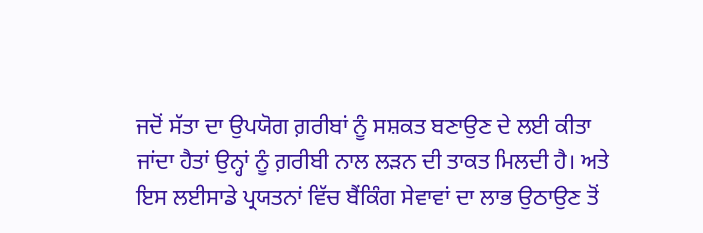ਜਦੋਂ ਸੱਤਾ ਦਾ ਉਪਯੋਗ ਗ਼ਰੀਬਾਂ ਨੂੰ ਸਸ਼ਕਤ ਬਣਾਉਣ ਦੇ ਲਈ ਕੀਤਾ ਜਾਂਦਾ ਹੈਤਾਂ ਉਨ੍ਹਾਂ ਨੂੰ ਗ਼ਰੀਬੀ ਨਾਲ ਲੜਨ ਦੀ ਤਾਕਤ ਮਿਲਦੀ ਹੈ। ਅਤੇ ਇਸ ਲਈਸਾਡੇ ਪ੍ਰਯਤਨਾਂ ਵਿੱਚ ਬੈਂਕਿੰਗ ਸੇਵਾਵਾਂ ਦਾ ਲਾਭ ਉਠਾਉਣ ਤੋਂ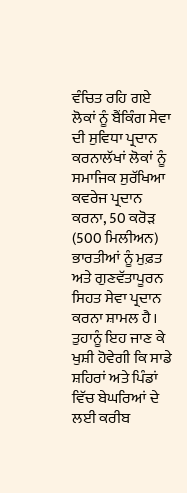ਵੰਚਿਤ ਰਹਿ ਗਏ ਲੋਕਾਂ ਨੂੰ ਬੈਂਕਿੰਗ ਸੇਵਾ ਦੀ ਸੁਵਿਧਾ ਪ੍ਰਦਾਨ ਕਰਨਾਲੱਖਾਂ ਲੋਕਾਂ ਨੂੰ ਸਮਾਜਿਕ ਸੁਰੱਖਿਆ ਕਵਰੇਜ ਪ੍ਰਦਾਨ ਕਰਨਾ, 50 ਕਰੋੜ (500 ਮਿਲੀਅਨ) ਭਾਰਤੀਆਂ ਨੂੰ ਮੁਫ਼ਤ ਅਤੇ ਗੁਣਵੱਤਾਪੂਰਨ ਸਿਹਤ ਸੇਵਾ ਪ੍ਰਦਾਨ ਕਰਨਾ ਸ਼ਾਮਲ ਹੈ। ਤੁਹਾਨੂੰ ਇਹ ਜਾਣ ਕੇ ਖੁਸ਼ੀ ਹੋਵੇਗੀ ਕਿ ਸਾਡੇ ਸ਼ਹਿਰਾਂ ਅਤੇ ਪਿੰਡਾਂ ਵਿੱਚ ਬੇਘਰਿਆਂ ਦੇ ਲਈ ਕਰੀਬ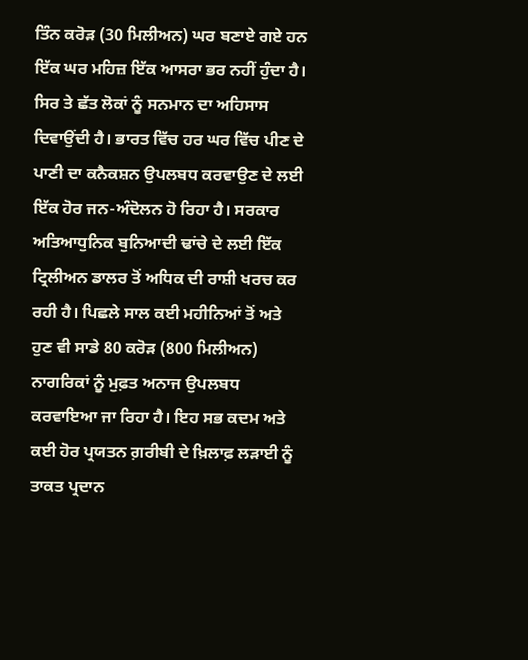ਤਿੰਨ ਕਰੋੜ (30 ਮਿਲੀਅਨ) ਘਰ ਬਣਾਏ ਗਏ ਹਨ  ਇੱਕ ਘਰ ਮਹਿਜ਼ ਇੱਕ ਆਸਰਾ ਭਰ ਨਹੀਂ ਹੁੰਦਾ ਹੈ। ਸਿਰ ਤੇ ਛੱਤ ਲੋਕਾਂ ਨੂੰ ਸਨਮਾਨ ਦਾ ਅਹਿਸਾਸ ਦਿਵਾਉਂਦੀ ਹੈ। ਭਾਰਤ ਵਿੱਚ ਹਰ ਘਰ ਵਿੱਚ ਪੀਣ ਦੇ ਪਾਣੀ ਦਾ ਕਨੈਕਸ਼ਨ ਉਪਲਬਧ ਕਰਵਾਉਣ ਦੇ ਲਈ ਇੱਕ ਹੋਰ ਜਨ-ਅੰਦੋਲਨ ਹੋ ਰਿਹਾ ਹੈ। ਸਰਕਾਰ ਅਤਿਆਧੁਨਿਕ ਬੁਨਿਆਦੀ ਢਾਂਚੇ ਦੇ ਲਈ ਇੱਕ ਟ੍ਰਿਲੀਅਨ ਡਾਲਰ ਤੋਂ ਅਧਿਕ ਦੀ ਰਾਸ਼ੀ ਖਰਚ ਕਰ ਰਹੀ ਹੈ। ਪਿਛਲੇ ਸਾਲ ਕਈ ਮਹੀਨਿਆਂ ਤੋਂ ਅਤੇ ਹੁਣ ਵੀ ਸਾਡੇ 80 ਕਰੋੜ (800 ਮਿਲੀਅਨ) ਨਾਗਰਿਕਾਂ ਨੂੰ ਮੁਫ਼ਤ ਅਨਾਜ ਉਪਲਬਧ ਕਰਵਾਇਆ ਜਾ ਰਿਹਾ ਹੈ। ਇਹ ਸਭ ਕਦਮ ਅਤੇ ਕਈ ਹੋਰ ਪ੍ਰਯਤਨ ਗ਼ਰੀਬੀ ਦੇ ਖ਼ਿਲਾਫ਼ ਲੜਾਈ ਨੂੰ ਤਾਕਤ ਪ੍ਰਦਾਨ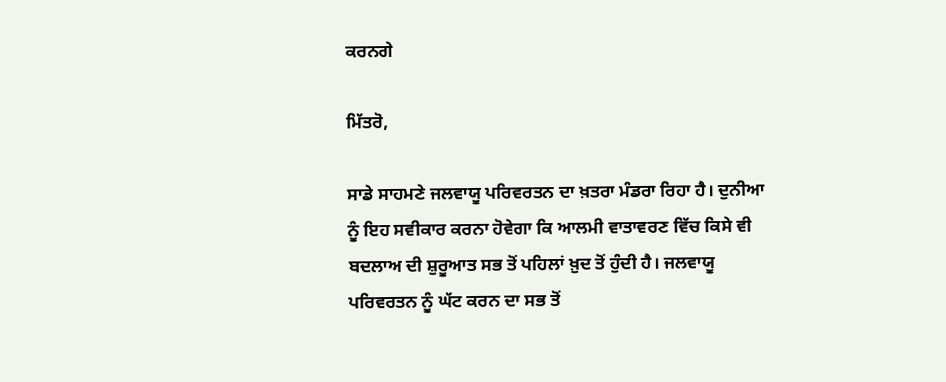ਕਰਨਗੇ

ਮਿੱਤਰੋ,

ਸਾਡੇ ਸਾਹਮਣੇ ਜਲਵਾਯੂ ਪਰਿਵਰਤਨ ਦਾ ਖ਼ਤਰਾ ਮੰਡਰਾ ਰਿਹਾ ਹੈ। ਦੁਨੀਆ ਨੂੰ ਇਹ ਸਵੀਕਾਰ ਕਰਨਾ ਹੋਵੇਗਾ ਕਿ ਆਲਮੀ ਵਾਤਾਵਰਣ ਵਿੱਚ ਕਿਸੇ ਵੀ ਬਦਲਾਅ ਦੀ ਸ਼ੁਰੂਆਤ ਸਭ ਤੋਂ ਪਹਿਲਾਂ ਖ਼ੁਦ ਤੋਂ ਹੁੰਦੀ ਹੈ। ਜਲਵਾਯੂ ਪਰਿਵਰਤਨ ਨੂੰ ਘੱਟ ਕਰਨ ਦਾ ਸਭ ਤੋਂ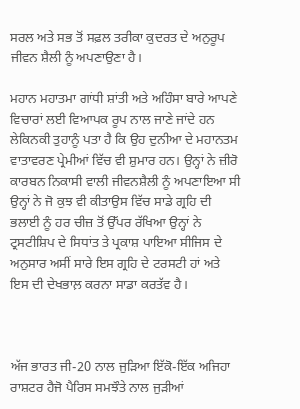ਸਰਲ ਅਤੇ ਸਭ ਤੋਂ ਸਫ਼ਲ ਤਰੀਕਾ ਕੁਦਰਤ ਦੇ ਅਨੁਰੂਪ ਜੀਵਨ ਸ਼ੈਲੀ ਨੂੰ ਅਪਣਾਉਣਾ ਹੈ।

ਮਹਾਨ ਮਹਾਤਮਾ ਗਾਂਧੀ ਸ਼ਾਂਤੀ ਅਤੇ ਅਹਿੰਸਾ ਬਾਰੇ ਆਪਣੇ ਵਿਚਾਰਾਂ ਲਈ ਵਿਆਪਕ ਰੂਪ ਨਾਲ ਜਾਣੇ ਜਾਂਦੇ ਹਨ ਲੇਕਿਨਕੀ ਤੁਹਾਨੂੰ ਪਤਾ ਹੈ ਕਿ ਉਹ ਦੁਨੀਆ ਦੇ ਮਹਾਨਤਮ ਵਾਤਾਵਰਣ ਪ੍ਰੇਮੀਆਂ ਵਿੱਚ ਵੀ ਸ਼ੁਮਾਰ ਹਨ। ਉਨ੍ਹਾਂ ਨੇ ਜ਼ੀਰੋ ਕਾਰਬਨ ਨਿਕਾਸੀ ਵਾਲੀ ਜੀਵਨਸ਼ੈਲੀ ਨੂੰ ਅਪਣਾਇਆ ਸੀ ਉਨ੍ਹਾਂ ਨੇ ਜੋ ਕੁਝ ਵੀ ਕੀਤਾਉਸ ਵਿੱਚ ਸਾਡੇ ਗ੍ਰਹਿ ਦੀ ਭਲਾਈ ਨੂੰ ਹਰ ਚੀਜ਼ ਤੋਂ ਉੱਪਰ ਰੱਖਿਆ ਉਨ੍ਹਾਂ ਨੇ ਟ੍ਰਸਟੀਸ਼ਿਪ ਦੇ ਸਿਧਾਂਤ ਤੇ ਪ੍ਰਕਾਸ਼ ਪਾਇਆ ਸੀਜਿਸ ਦੇ ਅਨੁਸਾਰ ਅਸੀਂ ਸਾਰੇ ਇਸ ਗ੍ਰਹਿ ਦੇ ਟਰਸਟੀ ਹਾਂ ਅਤੇ ਇਸ ਦੀ ਦੇਖਭਾਲ਼ ਕਰਨਾ ਸਾਡਾ ਕਰਤੱਵ ਹੈ।



ਅੱਜ ਭਾਰਤ ਜੀ-20 ਨਾਲ ਜੁੜਿਆ ਇੱਕੋ-ਇੱਕ ਅਜਿਹਾ ਰਾਸ਼ਟਰ ਹੈਜੋ ਪੈਰਿਸ ਸਮਝੌਤੇ ਨਾਲ ਜੁੜੀਆਂ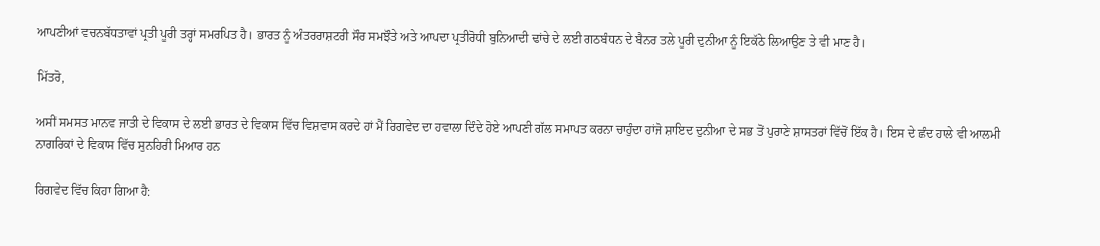ਆਪਣੀਆਂ ਵਚਨਬੱਧਤਾਵਾਂ ਪ੍ਰਤੀ ਪੂਰੀ ਤਰ੍ਹਾਂ ਸਮਰਪਿਤ ਹੈ। ਭਾਰਤ ਨੂੰ ਅੰਤਰਰਾਸ਼ਟਰੀ ਸੌਰ ਸਮਝੌਤੇ ਅਤੇ ਆਪਦਾ ਪ੍ਰਤੀਰੋਧੀ ਬੁਨਿਆਦੀ ਢਾਂਚੇ ਦੇ ਲਈ ਗਠਬੰਧਨ ਦੇ ਬੈਨਰ ਤਲੇ ਪੂਰੀ ਦੁਨੀਆ ਨੂੰ ਇਕੱਠੇ ਲਿਆਉਣ ਤੇ ਵੀ ਮਾਣ ਹੈ।

ਮਿੱਤਰੋ,

ਅਸੀਂ ਸਮਸਤ ਮਾਨਵ ਜਾਤੀ ਦੇ ਵਿਕਾਸ ਦੇ ਲਈ ਭਾਰਤ ਦੇ ਵਿਕਾਸ ਵਿੱਚ ਵਿਸ਼ਵਾਸ ਕਰਦੇ ਹਾਂ ਮੈਂ ਰਿਗਵੇਦ ਦਾ ਹਵਾਲਾ ਦਿੰਦੇ ਹੋਏ ਆਪਣੀ ਗੱਲ ਸਮਾਪਤ ਕਰਨਾ ਚਾਹੁੰਦਾ ਹਾਂਜੋ ਸ਼ਾਇਦ ਦੁਨੀਆ ਦੇ ਸਭ ਤੋਂ ਪੁਰਾਣੇ ਸ਼ਾਸਤਰਾਂ ਵਿੱਚੋਂ ਇੱਕ ਹੈ। ਇਸ ਦੇ ਛੰਦ ਹਾਲੇ ਵੀ ਆਲਮੀ ਨਾਗਰਿਕਾਂ ਦੇ ਵਿਕਾਸ ਵਿੱਚ ਸੁਨਹਿਰੀ ਮਿਆਰ ਹਨ

ਰਿਗਵੇਦ ਵਿੱਚ ਕਿਹਾ ਗਿਆ ਹੈ: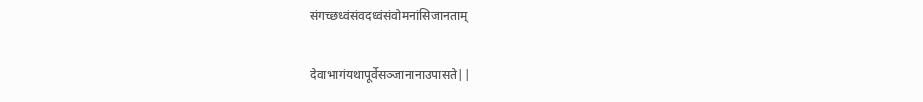संगच्छध्वंसंवदध्वंसंवोमनांसिजानताम्

देवाभागंयथापूर्वेसञ्जानानाउपासते||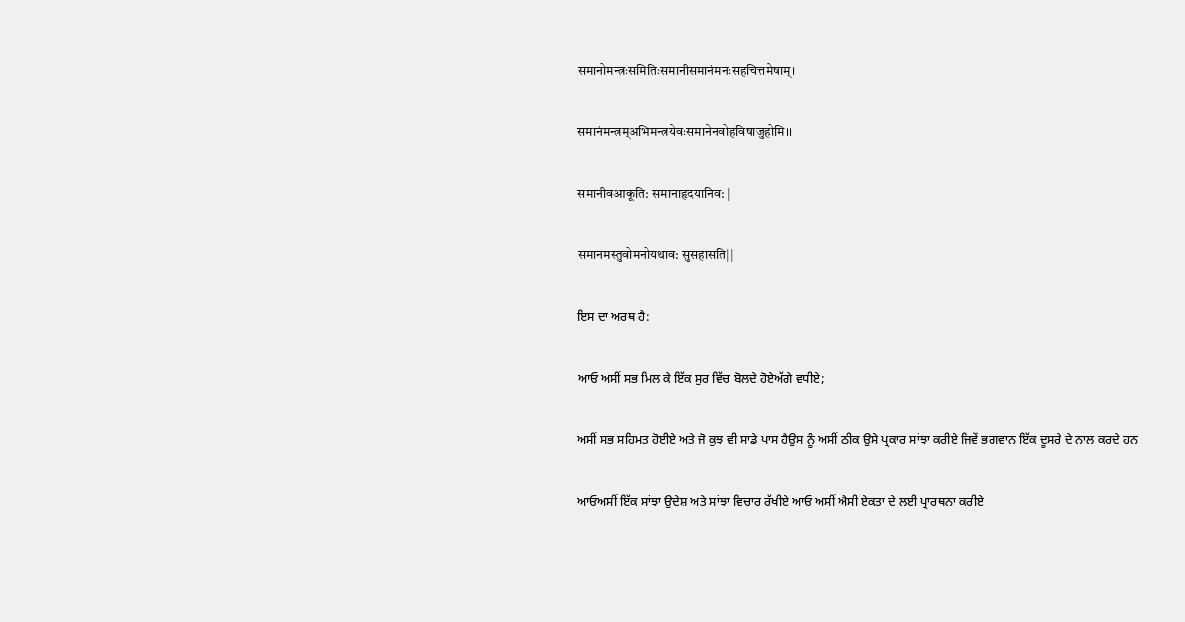समानोमन्त्रःसमितिःसमानीसमानंमनःसहचित्तमेषाम्।

समानंमन्त्रम्अभिमन्त्रयेवःसमानेनवोहविषाजुहोमि।।

समानीवआकूति: समानाहृदयानिव: |

समानमस्तुवोमनोयथाव: सुसहासति||

ਇਸ ਦਾ ਅਰਥ ਹੈ:

ਆਓ ਅਸੀਂ ਸਭ ਮਿਲ ਕੇ ਇੱਕ ਸੁਰ ਵਿੱਚ ਬੋਲਦੇ ਹੋਏਅੱਗੇ ਵਧੀਏ;

ਅਸੀਂ ਸਭ ਸਹਿਮਤ ਹੋਈਏ ਅਤੇ ਜੋ ਕੁਝ ਵੀ ਸਾਡੇ ਪਾਸ ਹੈਉਸ ਨੂੰ ਅਸੀਂ ਠੀਕ ਉਸੇ ਪ੍ਰਕਾਰ ਸਾਂਝਾ ਕਰੀਏ ਜਿਵੇਂ ਭਗਵਾਨ ਇੱਕ ਦੂਸਰੇ ਦੇ ਨਾਲ ਕਰਦੇ ਹਨ

ਆਓਅਸੀਂ ਇੱਕ ਸਾਂਝਾ ਉਦੇਸ਼ ਅਤੇ ਸਾਂਝਾ ਵਿਚਾਰ ਰੱਖੀਏ ਆਓ ਅਸੀਂ ਐਸੀ ਏਕਤਾ ਦੇ ਲਈ ਪ੍ਰਾਰਥਨਾ ਕਰੀਏ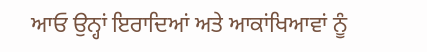ਆਓ ਉਨ੍ਹਾਂ ਇਰਾਦਿਆਂ ਅਤੇ ਆਕਾਂਖਿਆਵਾਂ ਨੂੰ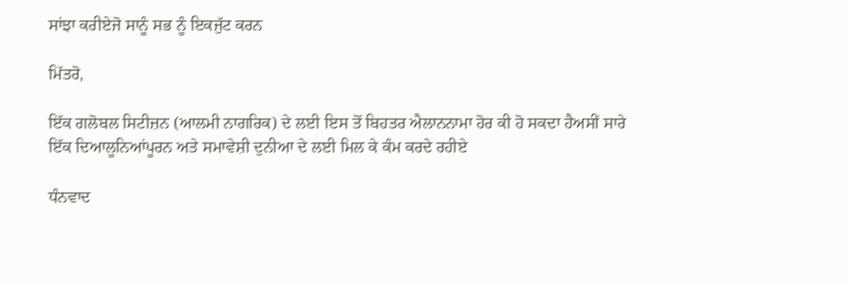ਸਾਂਝਾ ਕਰੀਏਜੋ ਸਾਨੂੰ ਸਭ ਨੂੰ ਇਕਜੁੱਟ ਕਰਨ

ਮਿੱਤਰੋ,

ਇੱਕ ਗਲੋਬਲ ਸਿਟੀਜ਼ਨ (ਆਲਮੀ ਨਾਗਰਿਕ) ਦੇ ਲਈ ਇਸ ਤੋਂ ਬਿਹਤਰ ਐਲਾਨਨਾਮਾ ਹੋਰ ਕੀ ਹੋ ਸਕਦਾ ਹੈਅਸੀਂ ਸਾਰੇ ਇੱਕ ਦਿਆਲੂਨਿਆਂਪੂਰਨ ਅਤੇ ਸਮਾਵੇਸ਼ੀ ਦੁਨੀਆ ਦੇ ਲਈ ਮਿਲ ਕੇ ਕੰਮ ਕਰਦੇ ਰਹੀਏ

ਧੰਨਵਾਦ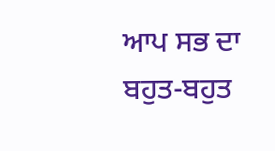ਆਪ ਸਭ ਦਾ ਬਹੁਤ-ਬਹੁਤ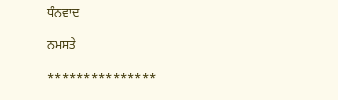ਧੰਨਵਾਦ

ਨਮਸਤੇ

***************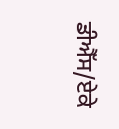ਡੀਐੱਸ/ਏਕੇ